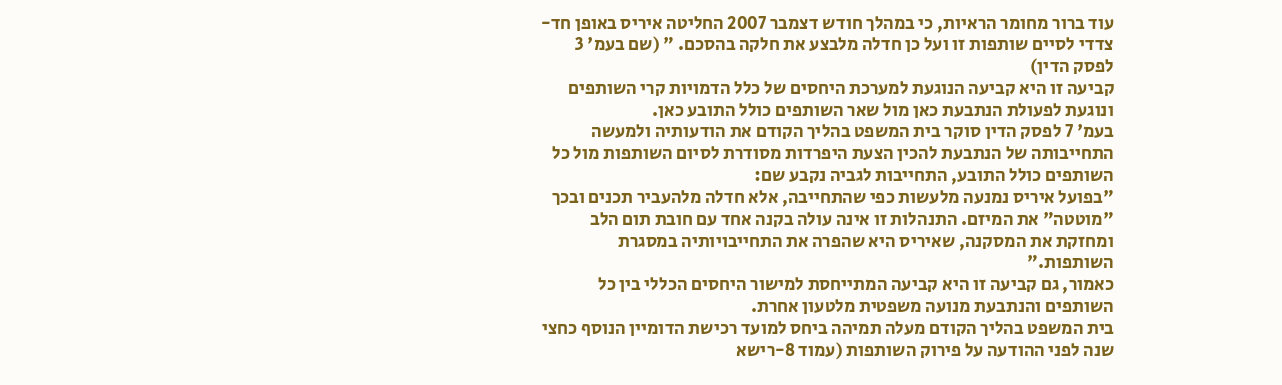עוד ברור מחומר הראיות, כי במהלך חודש דצמבר 2007 החליטה איריס באופן חד-צדדי לסיים שותפות זו ועל כן חדלה מלבצע את חלקה בהסכם. " (שם בעמ' 3 לפסק הדין)
קביעה זו היא קביעה הנוגעת למערכת היחסים של כלל הדמויות קרי השותפים ונוגעת לפעולת הנתבעת כאן מול שאר השותפים כולל התובע כאן.
בעמ' 7 לפסק הדין סוקר בית המשפט בהליך הקודם את הודעותיה ולמעשה התחייבותה של הנתבעת להכין הצעת היפרדות מסודרת לסיום השותפות מול כל השותפים כולל התובע, התחייבות לגביה נקבע שם:
"בפועל איריס נמנעה מלעשות כפי שהתחייבה, אלא חדלה מלהעביר תכנים ובכך "מוטטה" את המיזם. התנהלות זו אינה עולה בקנה אחד עם חובת תום הלב ומחזקת את המסקנה, שאיריס היא שהפרה את התחייבויותיה במסגרת השותפות."
כאמור, גם קביעה זו היא קביעה המתייחסת למישור היחסים הכללי בין כל השותפים והנתבעת מנועה משפטית מלטעון אחרת.
בית המשפט בהליך הקודם מעלה תמיהה ביחס למועד רכישת הדומיין הנוסף כחצי שנה לפני ההודעה על פירוק השותפות (עמוד 8-רישא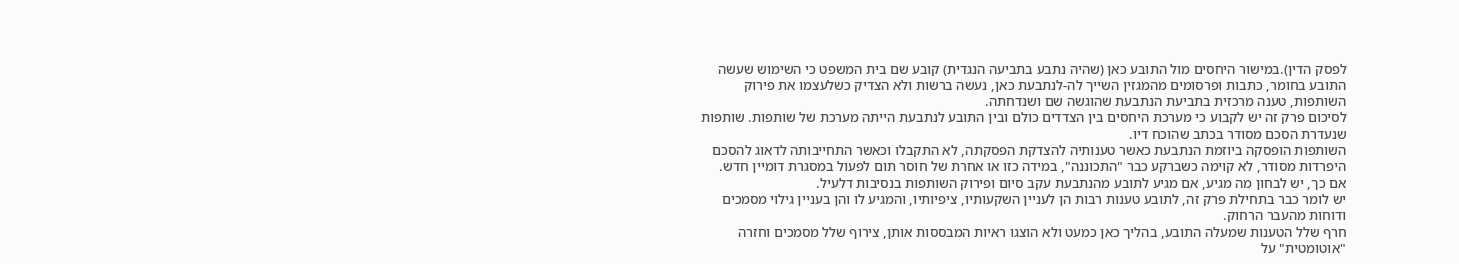לפסק הדין).במישור היחסים מול התובע כאן (שהיה נתבע בתביעה הנגדית) קובע שם בית המשפט כי השימוש שעשה התובע בחומר, כתבות ופרסומים מהמגזין השייך לה-לנתבעת כאן, נעשה ברשות ולא הצדיק כשלעצמו את פירוק השותפות, טענה מרכזית בתביעת הנתבעת שהוגשה שם ושנדחתה.
לסיכום פרק זה יש לקבוע כי מערכת היחסים בין הצדדים כולם ובין התובע לנתבעת הייתה מערכת של שותפות. שותפות שנעדרת הסכם מסודר בכתב שהוכח דיו.
השותפות הופסקה ביוזמת הנתבעת כאשר טענותיה להצדקת הפסקתה, לא התקבלו וכאשר התחייבותה לדאוג להסכם היפרדות מסודר, לא קוימה כשברקע כבר "התכוננה", במידה כזו או אחרת של חוסר תום לפעול במסגרת דומיין חדש.
אם כך, יש לבחון מה מגיע, אם מגיע לתובע מהנתבעת עקב סיום ופירוק השותפות בנסיבות דלעיל.
יש לומר כבר בתחילת פרק זה, לתובע טענות רבות הן לעניין השקעותיו, ציפיותיו, והמגיע לו והן בעניין גילוי מסמכים ודוחות מהעבר הרחוק.
חרף שלל הטענות שמעלה התובע, בהליך כאן כמעט ולא הוצגו ראיות המבססות אותן, צירוף שלל מסמכים וחזרה "אוטומטית" על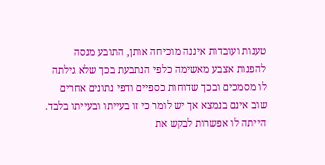טענות ועובדות איננה מוכיחה אותן, התובע מנסה להפנות אצבע מאשימה כלפי הנתבעת בכך שלא גילתה לו מסמכים ובכך שדוחות כספיים ודפי נתונים אחרים שוב אינם בנמצא אך יש לומר כי זו בעייתו ובעייתו בלבד. הייתה לו אפשרות לבקש את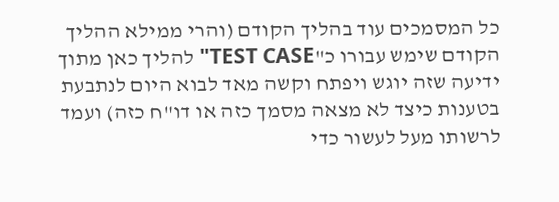כל המסמכים עוד בהליך הקודם (והרי ממילא ההליך הקודם שימש עבורו כ"TEST CASE" להליך כאן מתוך ידיעה שזה יוגש ויפתח וקשה מאד לבוא היום לנתבעת בטענות כיצד לא מצאה מסמך כזה או דו"ח כזה) ועמד לרשותו מעל לעשור כדי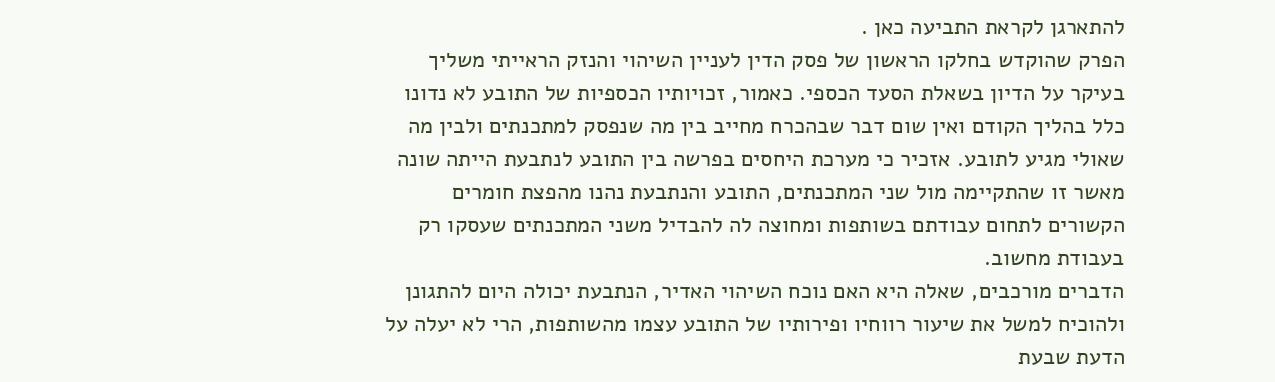להתארגן לקראת התביעה כאן .
הפרק שהוקדש בחלקו הראשון של פסק הדין לעניין השיהוי והנזק הראייתי משליך בעיקר על הדיון בשאלת הסעד הכספי. כאמור, זכויותיו הכספיות של התובע לא נדונו כלל בהליך הקודם ואין שום דבר שבהכרח מחייב בין מה שנפסק למתכנתים ולבין מה שאולי מגיע לתובע. אזכיר כי מערכת היחסים בפרשה בין התובע לנתבעת הייתה שונה מאשר זו שהתקיימה מול שני המתכנתים, התובע והנתבעת נהנו מהפצת חומרים הקשורים לתחום עבודתם בשותפות ומחוצה לה להבדיל משני המתכנתים שעסקו רק בעבודת מחשוב.
הדברים מורכבים, שאלה היא האם נוכח השיהוי האדיר, הנתבעת יכולה היום להתגונן ולהוכיח למשל את שיעור רווחיו ופירותיו של התובע עצמו מהשותפות, הרי לא יעלה על הדעת שבעת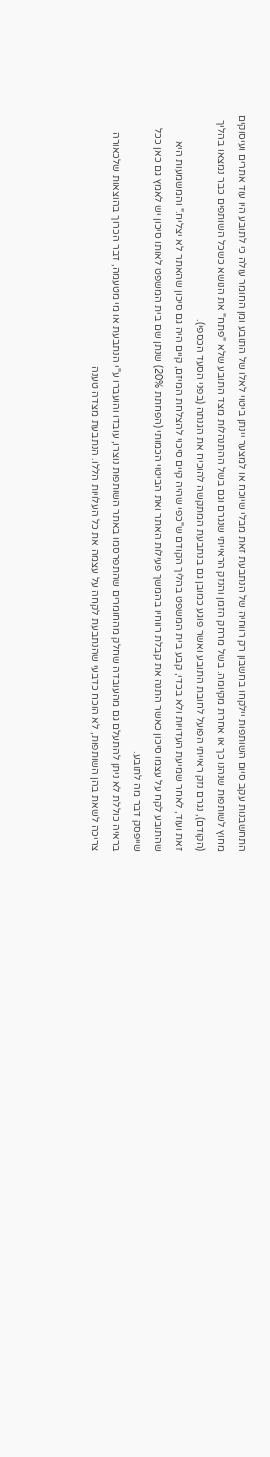התחשבנות עקב סיום השותפות יילקחו בחשבון רק רווחיה של הנתבעת זאת מבלי שיוכח או למצער יינתן ביטוי לאלו של התובע ומן החומר עולה כי לתובע היו עוד אתרים ועיסוקים מחוץ לשותפות שנהנו כך או אחרת מקיומה. בשל מרחק הזמן והנזק הראייתי שנגרם וגם בשל ההתנהלות מצד התובע שלא "פתח" את הנושא כשכל השותפים כבר נמצאו בהליך (הקודם), נגרם נזק ראייתי הפועל לחובת התובע ואשר פוגע כמובן גם בנתבעת המתקשה להוכיח את הגנתה (בפני הסעד הכספי).
זאת ועוד, לאחר שמיעת העדויות ולא בכדי, קבע בית המשפט בהליך הקודם ש"כפי שהיה קיים סיכוי להצלחת המיזם, קיים היה גם סיכון שהאתר לא יצליח." והמשמעות היא שהתובע לקח על עצמו סיכון כאשר התנה את קבלת רווחיו בהמשך פעילות האתר ואת הביטוי הכמותי (הפחתת 20%) שנתן שם בית המשפט לאותו סיכון יש לאמץ גם כאן ככל שייפסק דבר מה לתובע.
בראיה כוללת לא ניתן להתעלם גם מהעובדה שחלק מהחומרים שהתפרסמו באתר השותפות נוצרו, עובדו והועברו ע"י הנתבעת או מי מטעמה, דבר הכרוך בהוצאות שלכאורה צריכה לשאת בהן השותפות, לא הוכח כדבעי שהנתבעת לקחה על עצמה את כל העלויות הללו. הנתבעת מצדה טענה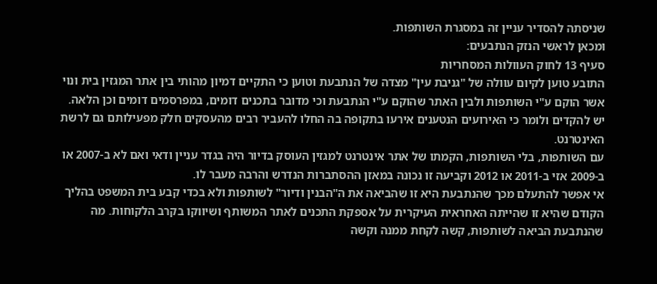שניסתה להסדיר עניין זה במסגרת השותפות.
ומכאן לראשי הנזק הנתבעים:
סעיף 13 לחוק העוולות המסחריות
התובע טוען לקיום עוולה של "גניבת עין" מצדה של הנתבעת וטוען כי התקיים דמיון מהותי בין אתר המגזין בית ונוי אשר הוקם ע"י השותפות ולבין האתר שהוקם ע"י הנתבעת וכי מדובר בתכנים דומים, במפרסמים דומים וכן הלאה.
יש להקדים ולומר כי האירועים הנטענים אירעו בתקופה בה החלו להעביר רבים מהעסקים חלק מפעילותם גם לרשת האינטרנט.
עם השותפות, בלי השותפות, הקמתו של אתר אינטרנט למגזין העוסק בדיור היה בגדר עניין ודאי ואם לא ב-2007 או ב-2009 אזי ב-2011 או 2012 וקביעה זו נכונה במאזן ההסתברות הנדרש והרבה מעבר לו.
אי אפשר להתעלם מכך שהנתבעת היא זו שהביאה את ה"הבנין ודיור" לשותפות ולא בכדי קבע בית המשפט בהליך הקודם שהיא זו שהייתה האחראית העיקרית על אספקת התכנים לאתר המשותף ושיווקו בקרב הלקוחות. מה שהנתבעת הביאה לשותפות, קשה לקחת ממנה וקשה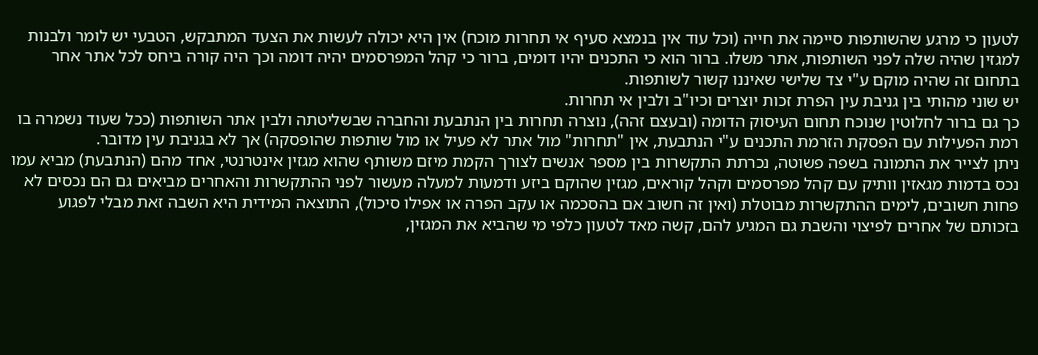לטעון כי מרגע שהשותפות סיימה את חייה (וכל עוד אין בנמצא סעיף אי תחרות מוכח) אין היא יכולה לעשות את הצעד המתבקש, הטבעי יש לומר ולבנות למגזין שהיה שלה לפני השותפות, אתר משלו. ברור הוא כי התכנים יהיו דומים, ברור כי קהל המפרסמים יהיה דומה וכך היה קורה ביחס לכל אתר אחר בתחום זה שהיה מוקם ע"י צד שלישי שאיננו קשור לשותפות.
יש שוני מהותי בין גניבת עין הפרת זכות יוצרים וכיו"ב ולבין אי תחרות.
כך גם ברור לחלוטין שנוכח תחום העיסוק הדומה (ובעצם זהה), נוצרה תחרות בין הנתבעת והחברה שבשליטתה ולבין אתר השותפות (ככל שעוד נשמרה בו רמת הפעילות עם הפסקת הזרמת התכנים ע"י הנתבעת, אין "תחרות" מול אתר לא פעיל או מול שותפות שהופסקה) אך לא בגניבת עין מדובר.
ניתן לצייר את התמונה בשפה פשוטה, נכרתת התקשרות בין מספר אנשים לצורך הקמת מיזם משותף שהוא מגזין אינטרנטי, אחד מהם (הנתבעת) מביא עמו נכס בדמות מגאזין וותיק עם קהל מפרסמים וקהל קוראים, מגזין שהוקם ביזע ודמעות למעלה מעשור לפני ההתקשרות והאחרים מביאים גם הם נכסים לא פחות חשובים, לימים ההתקשרות מבוטלת (ואין זה חשוב אם בהסכמה או עקב הפרה או אפילו סיכול), התוצאה המידית היא השבה זאת מבלי לפגוע בזכותם של אחרים לפיצוי והשבת גם המגיע להם, קשה מאד לטעון כלפי מי שהביא את המגזין,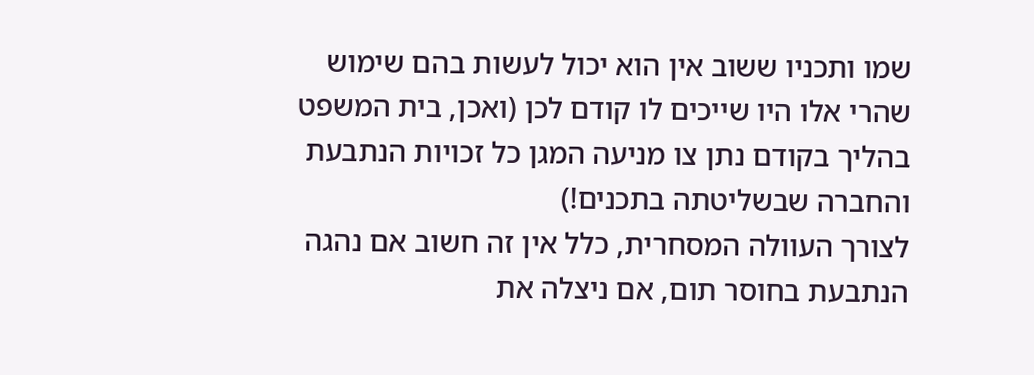שמו ותכניו ששוב אין הוא יכול לעשות בהם שימוש שהרי אלו היו שייכים לו קודם לכן (ואכן, בית המשפט בהליך בקודם נתן צו מניעה המגן כל זכויות הנתבעת והחברה שבשליטתה בתכנים!)
לצורך העוולה המסחרית, כלל אין זה חשוב אם נהגה הנתבעת בחוסר תום, אם ניצלה את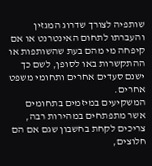שותפיה לצורך שדרוג המגזין והעברתו לתחום האינטרנט או אם קיפחה מי מהם בעת שהשותפות או ההתקשרות באו לסופן, לשם כך ישנם סעדים אחרים ותחומי משפט אחרים.
המשקיעים במיזמים בתחומים אשר מתפתחים במהירות רבה, צריכים לקחת בחשבון שגם אם הם חלוצים,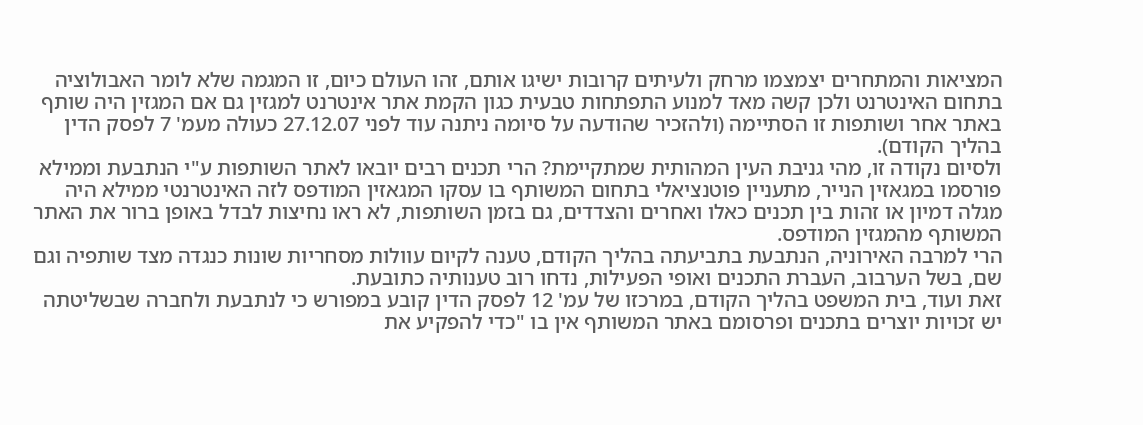המציאות והמתחרים יצמצמו מרחק ולעיתים קרובות ישיגו אותם, זהו העולם כיום, זו המגמה שלא לומר האבולוציה בתחום האינטרנט ולכן קשה מאד למנוע התפתחות טבעית כגון הקמת אתר אינטרנט למגזין גם אם המגזין היה שותף באתר אחר ושותפות זו הסתיימה (ולהזכיר שהודעה על סיומה ניתנה עוד לפני 27.12.07 כעולה מעמ' 7 לפסק הדין בהליך הקודם).
ולסיום נקודה זו, מהי גניבת העין המהותית שמתקיימת? הרי תכנים רבים יובאו לאתר השותפות ע"י הנתבעת וממילא פורסמו במגאזין הנייר, מתעניין פוטנציאלי בתחום המשותף בו עסקו המגאזין המודפס לזה האינטרנטי ממילא היה מגלה דמיון או זהות בין תכנים כאלו ואחרים והצדדים, גם בזמן השותפות, לא ראו נחיצות לבדל באופן ברור את האתר המשותף מהמגזין המודפס.
הרי למרבה האירוניה, הנתבעת בתביעתה בהליך הקודם, טענה לקיום עוולות מסחריות שונות כנגדה מצד שותפיה וגם שם, בשל הערבוב, העברת התכנים ואופי הפעילות, נדחו רוב טענותיה כתובעת.
זאת ועוד, בית המשפט בהליך הקודם, במרכזו של עמ' 12 לפסק הדין קובע במפורש כי לנתבעת ולחברה שבשליטתה יש זכויות יוצרים בתכנים ופרסומם באתר המשותף אין בו "כדי להפקיע את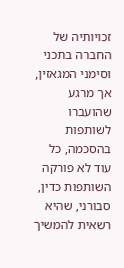זכויותיה של החברה בתכני וסימני המגאזין, אך מרגע שהועברו לשותפות בהסכמה, כל עוד לא פורקה השותפות כדין, סבורני, שהיא רשאית להמשיך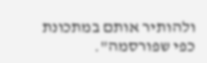ולהותיר אותם במתכונת כפי שפורסמה".